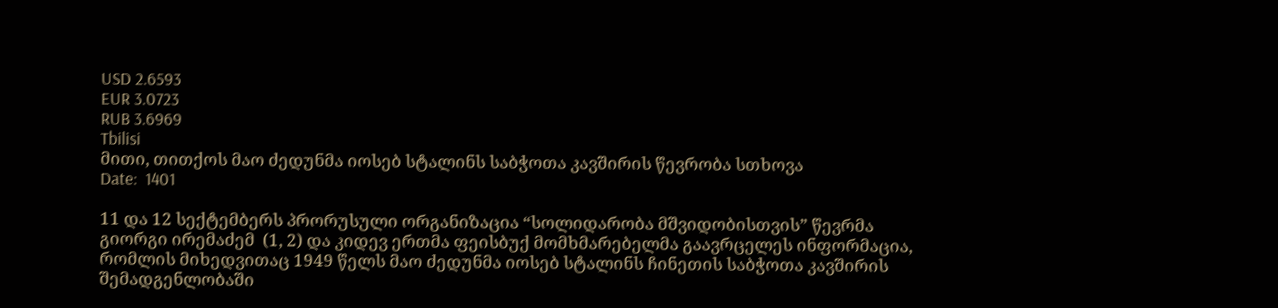USD 2.6593
EUR 3.0723
RUB 3.6969
Tbilisi
მითი, თითქოს მაო ძედუნმა იოსებ სტალინს საბჭოთა კავშირის წევრობა სთხოვა
Date:  1401

11 და 12 სექტემბერს პრორუსული ორგანიზაცია “სოლიდარობა მშვიდობისთვის” წევრმა  გიორგი ირემაძემ  (1, 2) და კიდევ ერთმა ფეისბუქ მომხმარებელმა გაავრცელეს ინფორმაცია, რომლის მიხედვითაც 1949 წელს მაო ძედუნმა იოსებ სტალინს ჩინეთის საბჭოთა კავშირის შემადგენლობაში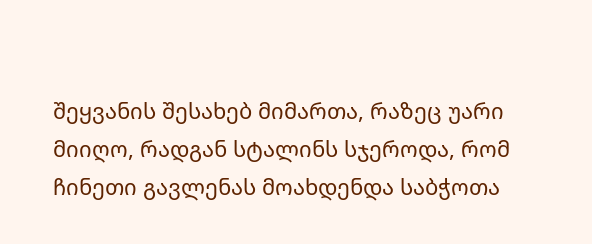შეყვანის შესახებ მიმართა, რაზეც უარი მიიღო, რადგან სტალინს სჯეროდა, რომ ჩინეთი გავლენას მოახდენდა საბჭოთა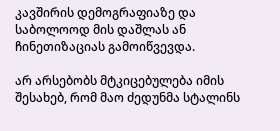კავშირის დემოგრაფიაზე და საბოლოოდ მის დაშლას ან ჩინეთიზაციას გამოიწვევდა.

არ არსებობს მტკიცებულება იმის შესახებ, რომ მაო ძედუნმა სტალინს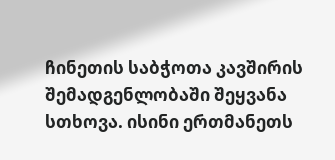ჩინეთის საბჭოთა კავშირის შემადგენლობაში შეყვანა სთხოვა. ისინი ერთმანეთს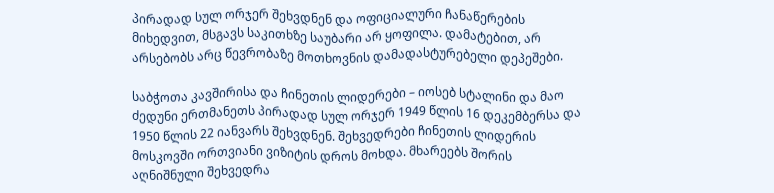პირადად სულ ორჯერ შეხვდნენ და ოფიციალური ჩანაწერების მიხედვით, მსგავს საკითხზე საუბარი არ ყოფილა. დამატებით, არ არსებობს არც წევრობაზე მოთხოვნის დამადასტურებელი დეპეშები.

საბჭოთა კავშირისა და ჩინეთის ლიდერები – იოსებ სტალინი და მაო ძედუნი ერთმანეთს პირადად სულ ორჯერ 1949 წლის 16 დეკემბერსა და 1950 წლის 22 იანვარს შეხვდნენ. შეხვედრები ჩინეთის ლიდერის მოსკოვში ორთვიანი ვიზიტის დროს მოხდა. მხარეებს შორის აღნიშნული შეხვედრა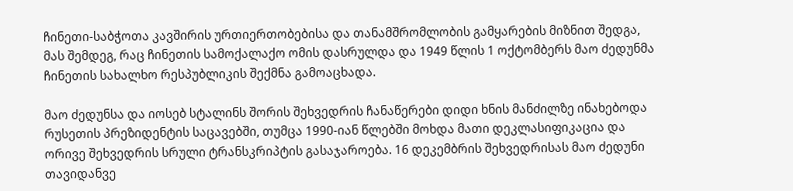ჩინეთი-საბჭოთა კავშირის ურთიერთობებისა და თანამშრომლობის გამყარების მიზნით შედგა, მას შემდეგ, რაც ჩინეთის სამოქალაქო ომის დასრულდა და 1949 წლის 1 ოქტომბერს მაო ძედუნმა ჩინეთის სახალხო რესპუბლიკის შექმნა გამოაცხადა.

მაო ძედუნსა და იოსებ სტალინს შორის შეხვედრის ჩანაწერები დიდი ხნის მანძილზე ინახებოდა რუსეთის პრეზიდენტის საცავებში, თუმცა 1990-იან წლებში მოხდა მათი დეკლასიფიკაცია და ორივე შეხვედრის სრული ტრანსკრიპტის გასაჯაროება. 16 დეკემბრის შეხვედრისას მაო ძედუნი თავიდანვე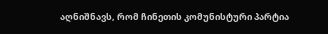აღნიშნავს, რომ ჩინეთის კომუნისტური პარტია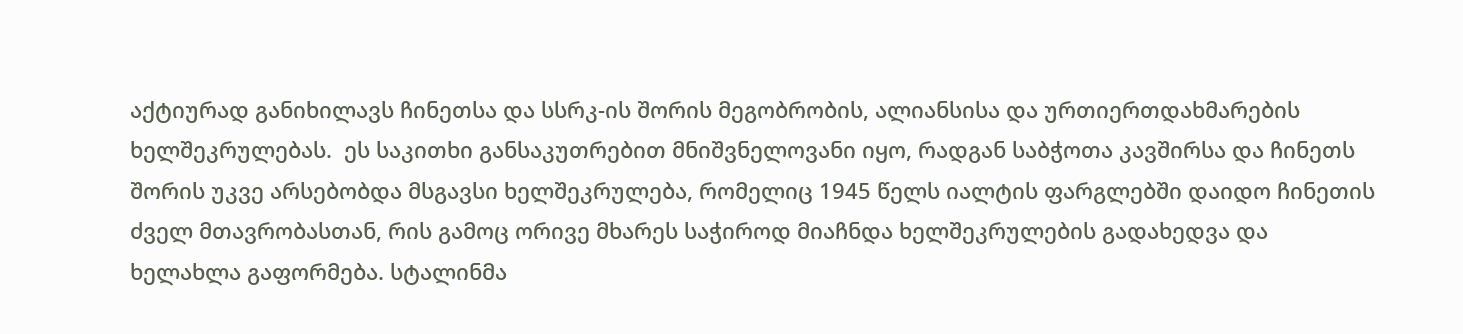აქტიურად განიხილავს ჩინეთსა და სსრკ-ის შორის მეგობრობის, ალიანსისა და ურთიერთდახმარების ხელშეკრულებას.  ეს საკითხი განსაკუთრებით მნიშვნელოვანი იყო, რადგან საბჭოთა კავშირსა და ჩინეთს შორის უკვე არსებობდა მსგავსი ხელშეკრულება, რომელიც 1945 წელს იალტის ფარგლებში დაიდო ჩინეთის ძველ მთავრობასთან, რის გამოც ორივე მხარეს საჭიროდ მიაჩნდა ხელშეკრულების გადახედვა და ხელახლა გაფორმება. სტალინმა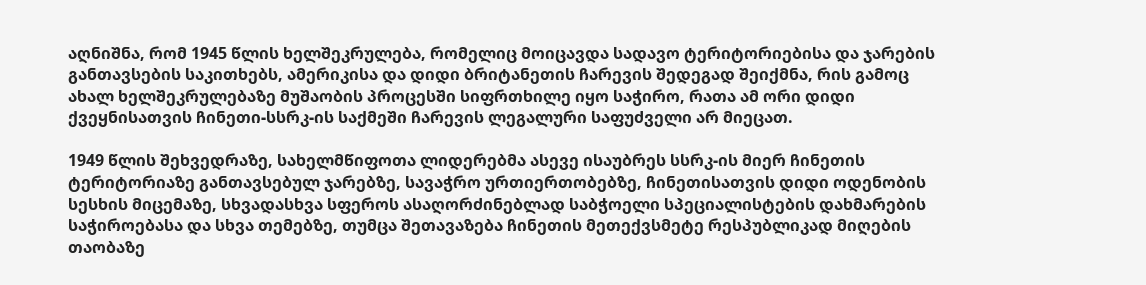აღნიშნა, რომ 1945 წლის ხელშეკრულება, რომელიც მოიცავდა სადავო ტერიტორიებისა და ჯარების განთავსების საკითხებს, ამერიკისა და დიდი ბრიტანეთის ჩარევის შედეგად შეიქმნა, რის გამოც ახალ ხელშეკრულებაზე მუშაობის პროცესში სიფრთხილე იყო საჭირო, რათა ამ ორი დიდი ქვეყნისათვის ჩინეთი-სსრკ-ის საქმეში ჩარევის ლეგალური საფუძველი არ მიეცათ.

1949 წლის შეხვედრაზე, სახელმწიფოთა ლიდერებმა ასევე ისაუბრეს სსრკ-ის მიერ ჩინეთის ტერიტორიაზე განთავსებულ ჯარებზე, სავაჭრო ურთიერთობებზე, ჩინეთისათვის დიდი ოდენობის სესხის მიცემაზე, სხვადასხვა სფეროს ასაღორძინებლად საბჭოელი სპეციალისტების დახმარების საჭიროებასა და სხვა თემებზე, თუმცა შეთავაზება ჩინეთის მეთექვსმეტე რესპუბლიკად მიღების თაობაზე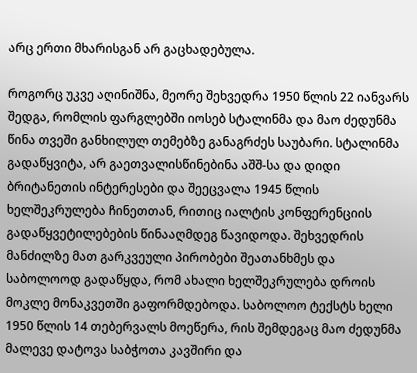არც ერთი მხარისგან არ გაცხადებულა.

როგორც უკვე აღინიშნა, მეორე შეხვედრა 1950 წლის 22 იანვარს შედგა, რომლის ფარგლებში იოსებ სტალინმა და მაო ძედუნმა წინა თვეში განხილულ თემებზე განაგრძეს საუბარი. სტალინმა გადაწყვიტა, არ გაეთვალისწინებინა აშშ-სა და დიდი ბრიტანეთის ინტერესები და შეეცვალა 1945 წლის ხელშეკრულება ჩინეთთან, რითიც იალტის კონფერენციის გადაწყვეტილებების წინააღმდეგ წავიდოდა. შეხვედრის მანძილზე მათ გარკვეული პირობები შეათანხმეს და საბოლოოდ გადაწყდა, რომ ახალი ხელშეკრულება დროის მოკლე მონაკვეთში გაფორმდებოდა. საბოლოო ტექსტს ხელი 1950 წლის 14 თებერვალს მოეწერა, რის შემდეგაც მაო ძედუნმა მალევე დატოვა საბჭოთა კავშირი და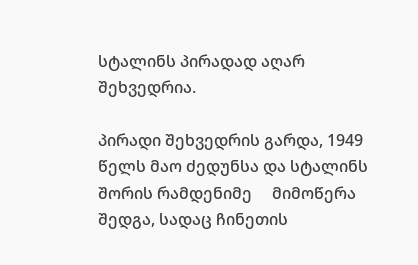სტალინს პირადად აღარ შეხვედრია.

პირადი შეხვედრის გარდა, 1949 წელს მაო ძედუნსა და სტალინს შორის რამდენიმე     მიმოწერა შედგა, სადაც ჩინეთის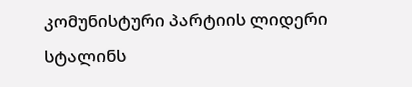კომუნისტური პარტიის ლიდერი სტალინს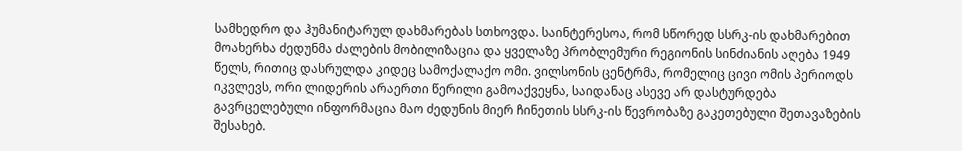სამხედრო და ჰუმანიტარულ დახმარებას სთხოვდა. საინტერესოა, რომ სწორედ სსრკ-ის დახმარებით მოახერხა ძედუნმა ძალების მობილიზაცია და ყველაზე პრობლემური რეგიონის სინძიანის აღება 1949 წელს, რითიც დასრულდა კიდეც სამოქალაქო ომი. ვილსონის ცენტრმა, რომელიც ცივი ომის პერიოდს იკვლევს, ორი ლიდერის არაერთი წერილი გამოაქვეყნა, საიდანაც ასევე არ დასტურდება გავრცელებული ინფორმაცია მაო ძედუნის მიერ ჩინეთის სსრკ-ის წევრობაზე გაკეთებული შეთავაზების შესახებ.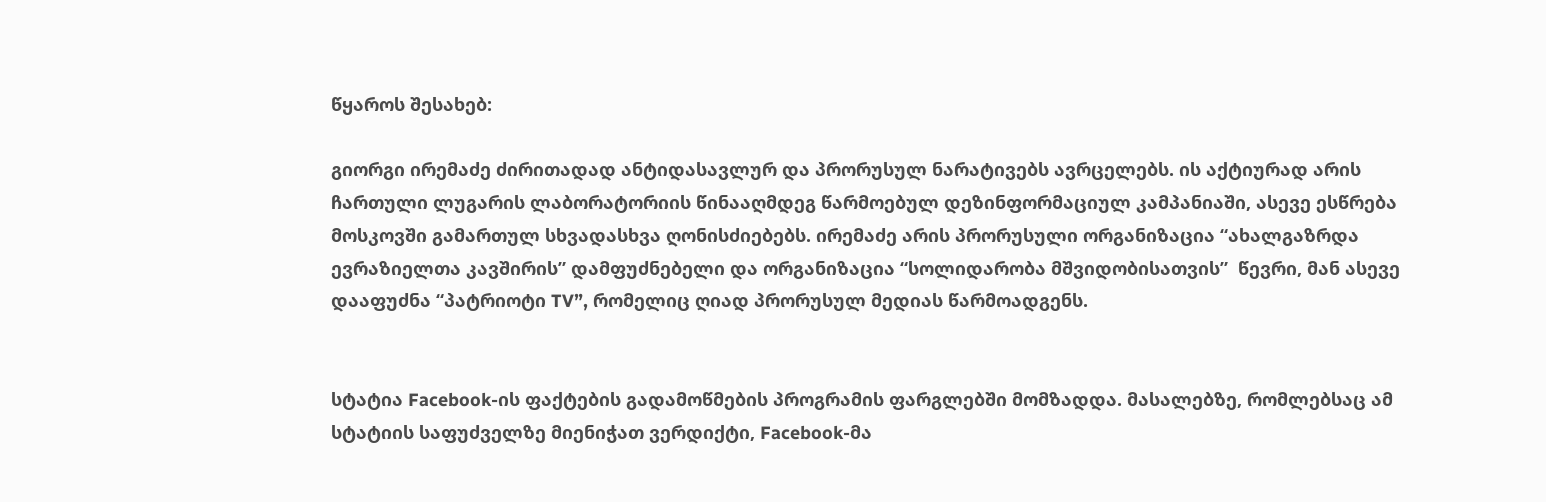წყაროს შესახებ:

გიორგი ირემაძე ძირითადად ანტიდასავლურ და პრორუსულ ნარატივებს ავრცელებს. ის აქტიურად არის ჩართული ლუგარის ლაბორატორიის წინააღმდეგ წარმოებულ დეზინფორმაციულ კამპანიაში, ასევე ესწრება მოსკოვში გამართულ სხვადასხვა ღონისძიებებს. ირემაძე არის პრორუსული ორგანიზაცია “ახალგაზრდა ევრაზიელთა კავშირის” დამფუძნებელი და ორგანიზაცია “სოლიდარობა მშვიდობისათვის”  წევრი, მან ასევე დააფუძნა “პატრიოტი TV”, რომელიც ღიად პრორუსულ მედიას წარმოადგენს.


სტატია Facebook-ის ფაქტების გადამოწმების პროგრამის ფარგლებში მომზადდა. მასალებზე, რომლებსაც ამ სტატიის საფუძველზე მიენიჭათ ვერდიქტი, Facebook-მა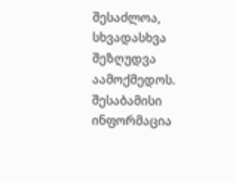შესაძლოა, სხვადასხვა შეზღუდვა აამოქმედოს.  შესაბამისი ინფორმაცია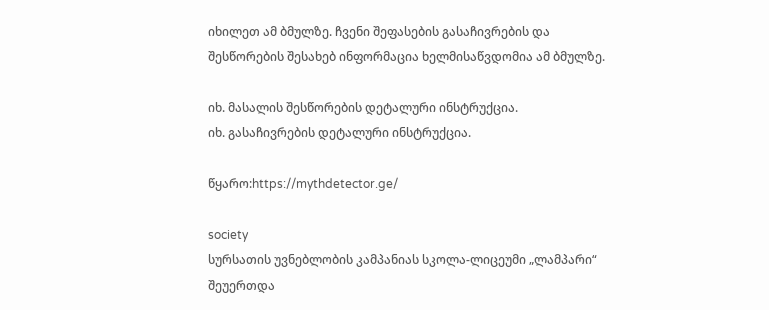იხილეთ ამ ბმულზე. ჩვენი შეფასების გასაჩივრების და შესწორების შესახებ ინფორმაცია ხელმისაწვდომია ამ ბმულზე.

იხ. მასალის შესწორების დეტალური ინსტრუქცია.
იხ. გასაჩივრების დეტალური ინსტრუქცია.

წყარო:https://mythdetector.ge/

society
სურსათის უვნებლობის კამპანიას სკოლა-ლიცეუმი „ლამპარი“ შეუერთდა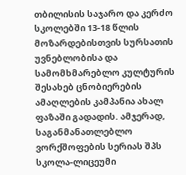თბილისის საჯარო და კერძო სკოლებში 13-18 წლის მოზარდებისთვის სურსათის უვნებლობისა და სამომხმარებლო კულტურის შესახებ ცნობიერების ამაღლების კამპანია ახალ ფაზაში გადადის. ამჯერად, საგანმანათლებლო ვორქშოფების სერიას შპს სკოლა-ლიცეუმი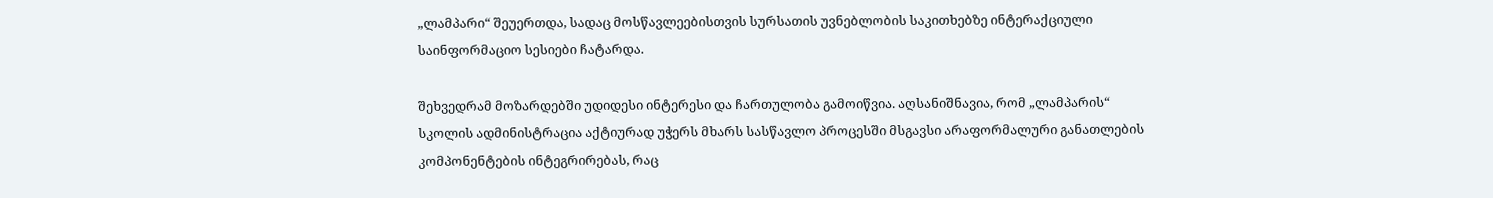„ლამპარი“ შეუერთდა, სადაც მოსწავლეებისთვის სურსათის უვნებლობის საკითხებზე ინტერაქციული საინფორმაციო სესიები ჩატარდა.

შეხვედრამ მოზარდებში უდიდესი ინტერესი და ჩართულობა გამოიწვია. აღსანიშნავია, რომ „ლამპარის“ სკოლის ადმინისტრაცია აქტიურად უჭერს მხარს სასწავლო პროცესში მსგავსი არაფორმალური განათლების კომპონენტების ინტეგრირებას, რაც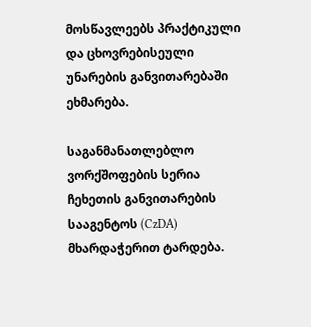მოსწავლეებს პრაქტიკული და ცხოვრებისეული უნარების განვითარებაში ეხმარება.

საგანმანათლებლო ვორქშოფების სერია ჩეხეთის განვითარების სააგენტოს (CzDA) მხარდაჭერით ტარდება.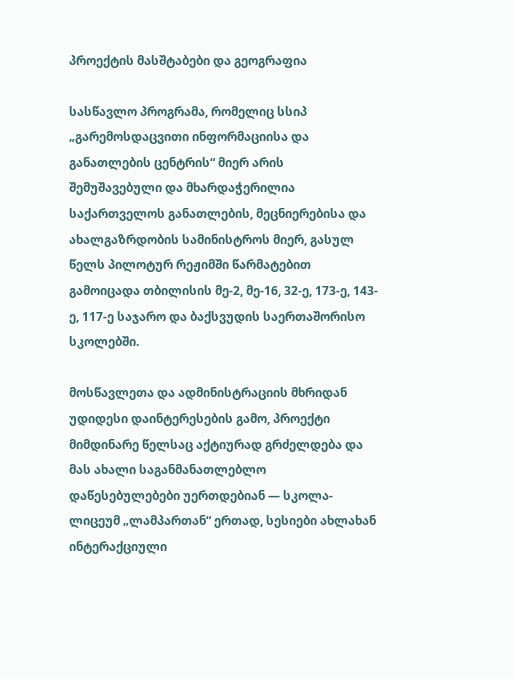პროექტის მასშტაბები და გეოგრაფია

სასწავლო პროგრამა, რომელიც სსიპ „გარემოსდაცვითი ინფორმაციისა და განათლების ცენტრის“ მიერ არის შემუშავებული და მხარდაჭერილია საქართველოს განათლების, მეცნიერებისა და ახალგაზრდობის სამინისტროს მიერ, გასულ წელს პილოტურ რეჟიმში წარმატებით გამოიცადა თბილისის მე-2, მე-16, 32-ე, 173-ე, 143-ე, 117-ე საჯარო და ბაქსვუდის საერთაშორისო სკოლებში.

მოსწავლეთა და ადმინისტრაციის მხრიდან უდიდესი დაინტერესების გამო, პროექტი მიმდინარე წელსაც აქტიურად გრძელდება და მას ახალი საგანმანათლებლო დაწესებულებები უერთდებიან — სკოლა-ლიცეუმ „ლამპართან“ ერთად, სესიები ახლახან ინტერაქციული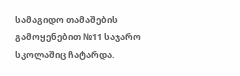სამაგიდო თამაშების გამოყენებით №11 საჯარო სკოლაშიც ჩატარდა.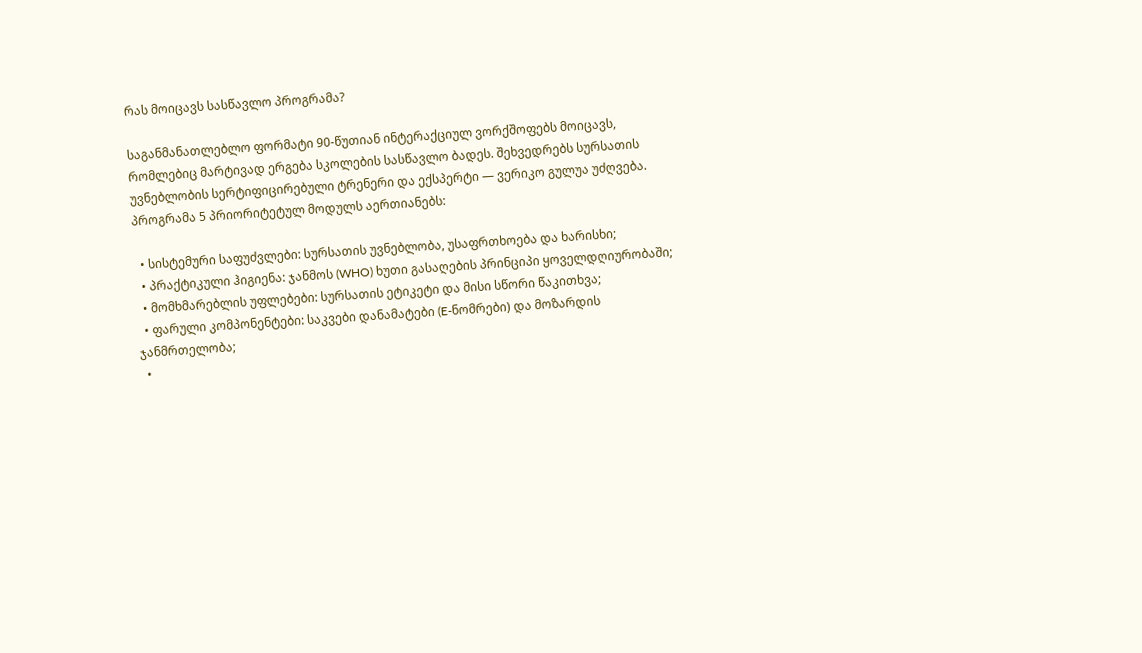რას მოიცავს სასწავლო პროგრამა?

საგანმანათლებლო ფორმატი 90-წუთიან ინტერაქციულ ვორქშოფებს მოიცავს, რომლებიც მარტივად ერგება სკოლების სასწავლო ბადეს. შეხვედრებს სურსათის უვნებლობის სერტიფიცირებული ტრენერი და ექსპერტი — ვერიკო გულუა უძღვება. პროგრამა 5 პრიორიტეტულ მოდულს აერთიანებს:

  • სისტემური საფუძვლები: სურსათის უვნებლობა, უსაფრთხოება და ხარისხი;
  • პრაქტიკული ჰიგიენა: ჯანმოს (WHO) ხუთი გასაღების პრინციპი ყოველდღიურობაში;
  • მომხმარებლის უფლებები: სურსათის ეტიკეტი და მისი სწორი წაკითხვა;
  • ფარული კომპონენტები: საკვები დანამატები (E-ნომრები) და მოზარდის ჯანმრთელობა;
  •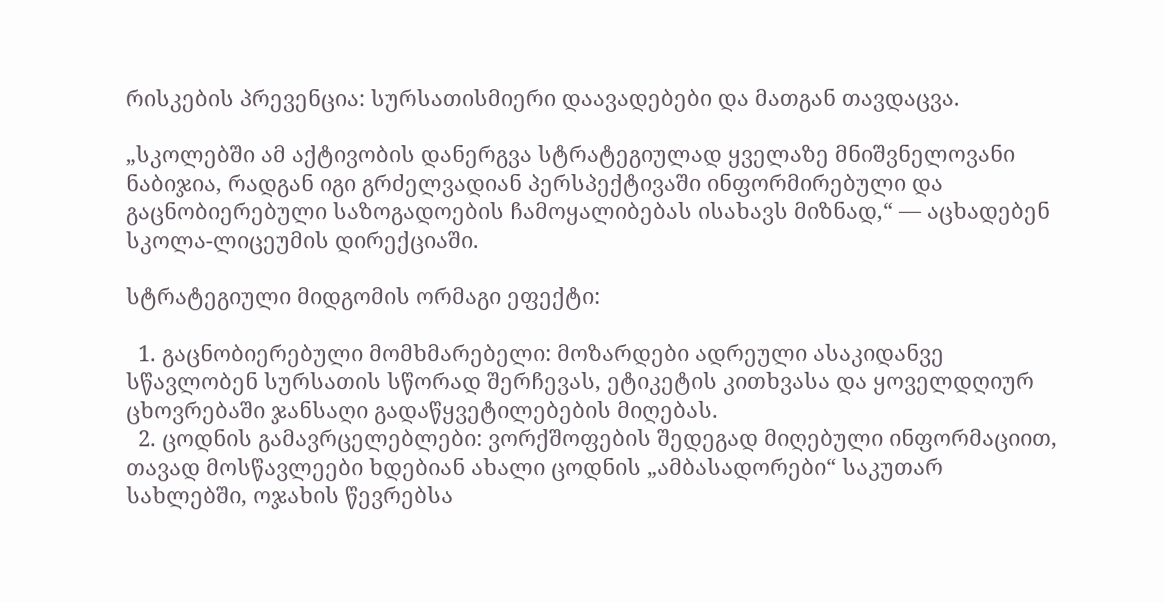რისკების პრევენცია: სურსათისმიერი დაავადებები და მათგან თავდაცვა.

„სკოლებში ამ აქტივობის დანერგვა სტრატეგიულად ყველაზე მნიშვნელოვანი ნაბიჯია, რადგან იგი გრძელვადიან პერსპექტივაში ინფორმირებული და გაცნობიერებული საზოგადოების ჩამოყალიბებას ისახავს მიზნად,“ — აცხადებენ სკოლა-ლიცეუმის დირექციაში.

სტრატეგიული მიდგომის ორმაგი ეფექტი:

  1. გაცნობიერებული მომხმარებელი: მოზარდები ადრეული ასაკიდანვე სწავლობენ სურსათის სწორად შერჩევას, ეტიკეტის კითხვასა და ყოველდღიურ ცხოვრებაში ჯანსაღი გადაწყვეტილებების მიღებას.
  2. ცოდნის გამავრცელებლები: ვორქშოფების შედეგად მიღებული ინფორმაციით, თავად მოსწავლეები ხდებიან ახალი ცოდნის „ამბასადორები“ საკუთარ სახლებში, ოჯახის წევრებსა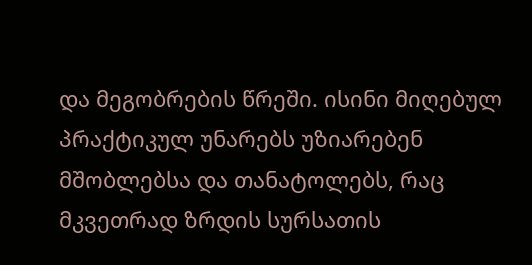და მეგობრების წრეში. ისინი მიღებულ პრაქტიკულ უნარებს უზიარებენ მშობლებსა და თანატოლებს, რაც მკვეთრად ზრდის სურსათის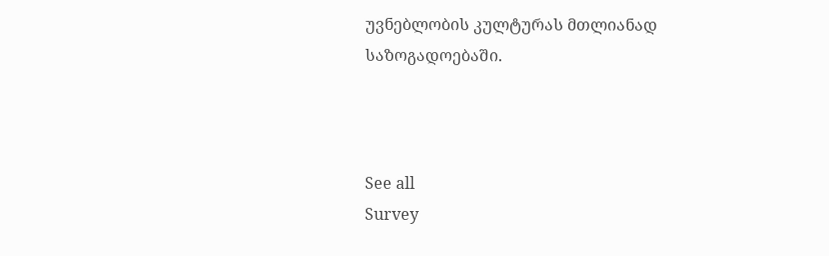უვნებლობის კულტურას მთლიანად საზოგადოებაში.



See all
Survey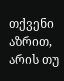თქვენი აზრით, არის თუ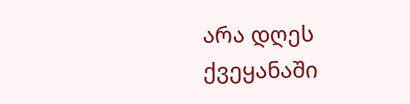არა დღეს ქვეყანაში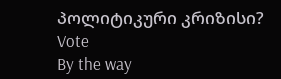პოლიტიკური კრიზისი?
Vote
By the way